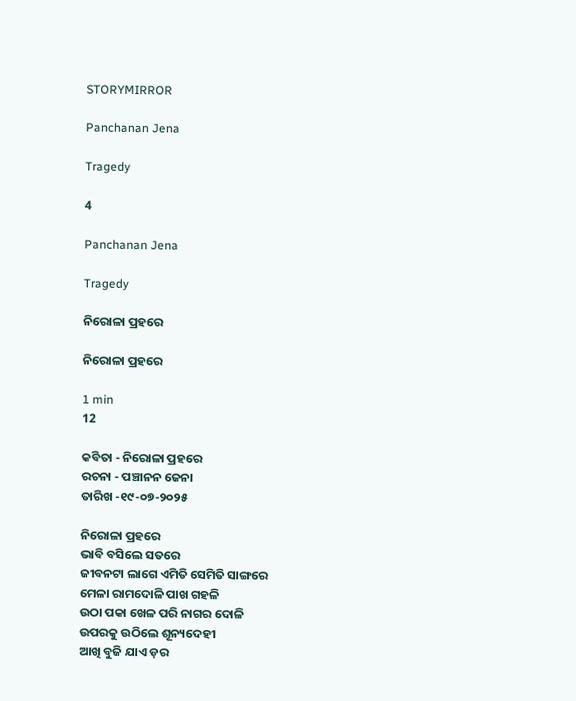STORYMIRROR

Panchanan Jena

Tragedy

4

Panchanan Jena

Tragedy

ନିରୋଳା ପ୍ରହରେ

ନିରୋଳା ପ୍ରହରେ

1 min
12

କବିତା - ନିରୋଳା ପ୍ରହରେ
ରଚନା - ପଞ୍ଚାନନ ଜେନା
ତାରିଖ -୧୯-୦୭-୨୦୨୫

ନିରୋଳା ପ୍ରହରେ
ଭାବି ବସିଲେ ସତରେ
ଜୀବନଟା ଲାଗେ ଏମିତି ସେମିତି ସାଙ୍ଗରେ
ମେଳା ରାମଦୋଳି ପାଖ ଗହଳି
ଉଠା ପକା ଖେଳ ପରି ନାଗର ଦୋଳି
ଉପରକୁ ଉଠିଲେ ଶୂନ୍ୟଦେହୀ
ଆଖି ବୁଜି ଯାଏ ଡ଼ର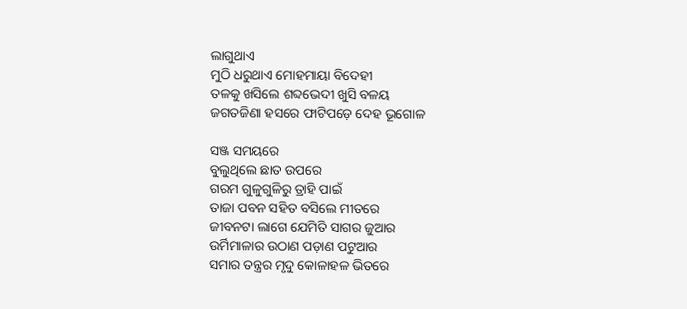ଲାଗୁଥାଏ
ମୁଠି ଧରୁଥାଏ ମୋହମାୟା ବିଦେହୀ
ତଳକୁ ଖସିଲେ ଶବ୍ଦଭେଦୀ ଖୁସି ବଳୟ
ଜଗତଜିଣା ହସରେ ଫାଟିପଡ଼େ ଦେହ ଭୂଗୋଳ

ସଞ୍ଜ ସମୟରେ
ବୁଲୁଥିଲେ ଛାତ ଉପରେ
ଗରମ ଗୁଳୁଗୁଳିରୁ ତ୍ରାହି ପାଇଁ
ତାଜା ପବନ ସହିତ ବସିଲେ ମୀତରେ
ଜୀବନଟା ଲାଗେ ଯେମିତି ସାଗର ଜୁଆର
ଉର୍ମିମାଳାର ଉଠାଣ ପଡ଼ାଣ ପଟୁଆର
ସମାର ତନ୍ତ୍ରର ମୃଦୁ କୋଳାହଳ ଭିତରେ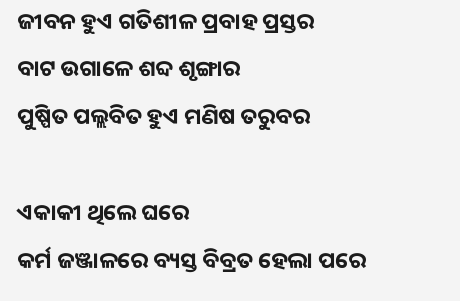ଜୀବନ ହୁଏ ଗତିଶୀଳ ପ୍ରବାହ ପ୍ରସ୍ତର
ବାଟ ଉଗାଳେ ଶବ୍ଦ ଶୃଙ୍ଗାର
ପୁଷ୍ପିତ ପଲ୍ଲବିତ ହୁଏ ମଣିଷ ତରୁବର

ଏକାକୀ ଥିଲେ ଘରେ
କର୍ମ ଜଞ୍ଜାଳରେ ବ୍ୟସ୍ତ ବିବ୍ରତ ହେଲା ପରେ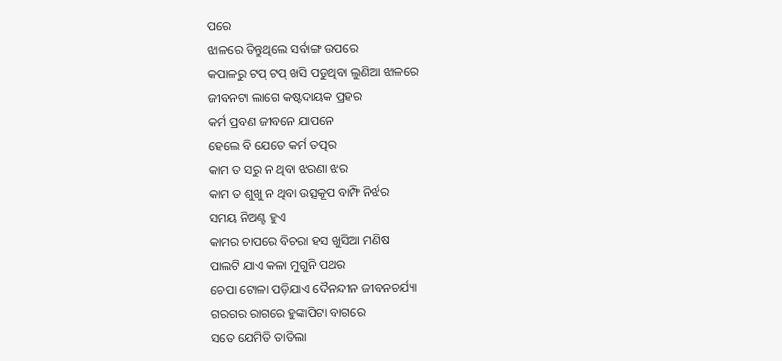ପରେ
ଝାଳରେ ତିନ୍ତୁଥିଲେ ସର୍ବାଙ୍ଗ ଉପରେ
କପାଳରୁ ଟପ୍ ଟପ୍ ଖସି ପଡୁଥିବା ଲୁଣିଆ ଝାଳରେ
ଜୀବନଟା ଲାଗେ କଷ୍ଟଦାୟକ ପ୍ରହର
କର୍ମ ପ୍ରବଣ ଜୀବନେ ଯାପନେ
ହେଲେ ବି ଯେତେ କର୍ମ ତତ୍ପର
କାମ ତ ସରୁ ନ ଥିବା ଝରଣା ଝର
କାମ ତ ଶୁଖୁ ନ ଥିବା ଉତ୍ସକୂପ ବାମ୍ଫି ନିର୍ଝର
ସମୟ ନିଅଣ୍ଟ ହୁଏ
କାମର ଚାପରେ ବିଚରା ହସ ଖୁସିଆ ମଣିଷ
ପାଲଟି ଯାଏ କଳା ମୁଗୁନି ପଥର
ଚେପା ଟୋଳା ପଡ଼ିଯାଏ ଦୈନନ୍ଦୀନ ଜୀବନଚର୍ଯ୍ୟା
ଗରଗର ରାଗରେ ହୁଙ୍କାପିଟା ବାଗରେ
ସତେ ଯେମିତି ତାତିଲା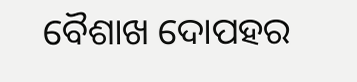ବୈଶାଖ ଦୋପହର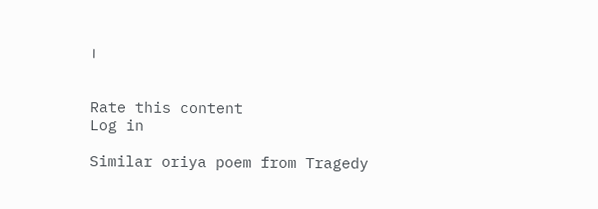।


Rate this content
Log in

Similar oriya poem from Tragedy